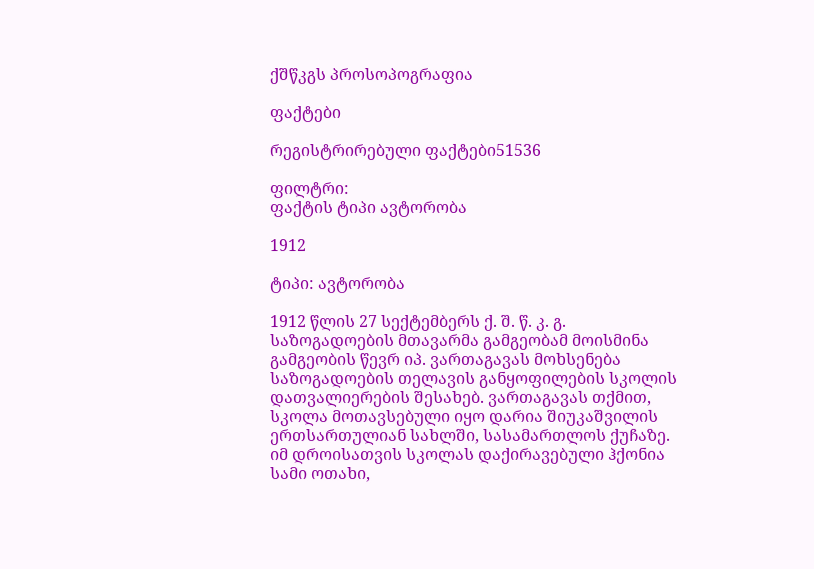ქშწკგს პროსოპოგრაფია

ფაქტები

რეგისტრირებული ფაქტები51536

ფილტრი:
ფაქტის ტიპი ავტორობა

1912

ტიპი: ავტორობა

1912 წლის 27 სექტემბერს ქ. შ. წ. კ. გ. საზოგადოების მთავარმა გამგეობამ მოისმინა გამგეობის წევრ იპ. ვართაგავას მოხსენება საზოგადოების თელავის განყოფილების სკოლის დათვალიერების შესახებ. ვართაგავას თქმით, სკოლა მოთავსებული იყო დარია შიუკაშვილის ერთსართულიან სახლში, სასამართლოს ქუჩაზე. იმ დროისათვის სკოლას დაქირავებული ჰქონია სამი ოთახი,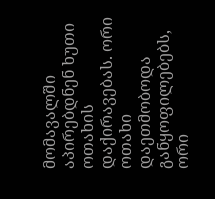მომავალში აპირებდნენ ხუთი ოთახის დაქირავებას. ორი ოთახი დაეთმობოდა განყოფილებებს, ორი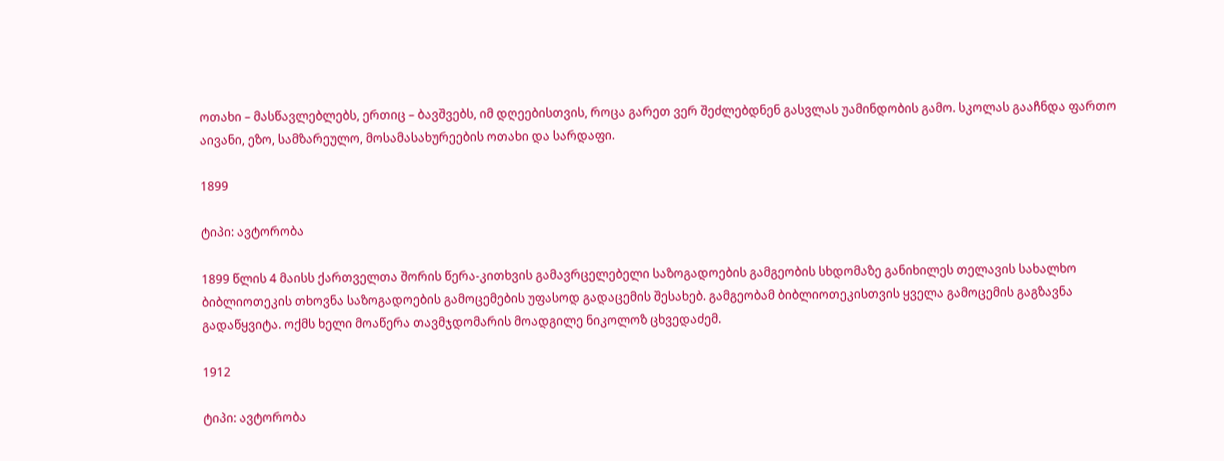ოთახი – მასწავლებლებს, ერთიც – ბავშვებს, იმ დღეებისთვის, როცა გარეთ ვერ შეძლებდნენ გასვლას უამინდობის გამო. სკოლას გააჩნდა ფართო აივანი, ეზო, სამზარეულო, მოსამასახურეების ოთახი და სარდაფი.

1899

ტიპი: ავტორობა

1899 წლის 4 მაისს ქართველთა შორის წერა-კითხვის გამავრცელებელი საზოგადოების გამგეობის სხდომაზე განიხილეს თელავის სახალხო ბიბლიოთეკის თხოვნა საზოგადოების გამოცემების უფასოდ გადაცემის შესახებ. გამგეობამ ბიბლიოთეკისთვის ყველა გამოცემის გაგზავნა გადაწყვიტა. ოქმს ხელი მოაწერა თავმჯდომარის მოადგილე ნიკოლოზ ცხვედაძემ.

1912

ტიპი: ავტორობა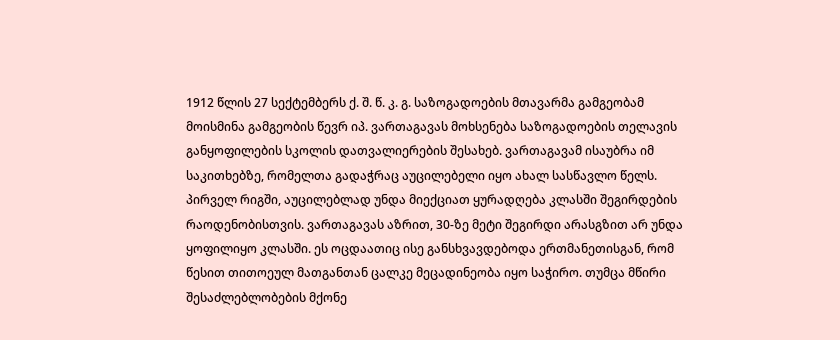1912 წლის 27 სექტემბერს ქ. შ. წ. კ. გ. საზოგადოების მთავარმა გამგეობამ მოისმინა გამგეობის წევრ იპ. ვართაგავას მოხსენება საზოგადოების თელავის განყოფილების სკოლის დათვალიერების შესახებ. ვართაგავამ ისაუბრა იმ საკითხებზე, რომელთა გადაჭრაც აუცილებელი იყო ახალ სასწავლო წელს. პირველ რიგში, აუცილებლად უნდა მიექციათ ყურადღება კლასში შეგირდების რაოდენობისთვის. ვართაგავას აზრით, 30-ზე მეტი შეგირდი არასგზით არ უნდა ყოფილიყო კლასში. ეს ოცდაათიც ისე განსხვავდებოდა ერთმანეთისგან, რომ წესით თითოეულ მათგანთან ცალკე მეცადინეობა იყო საჭირო. თუმცა მწირი შესაძლებლობების მქონე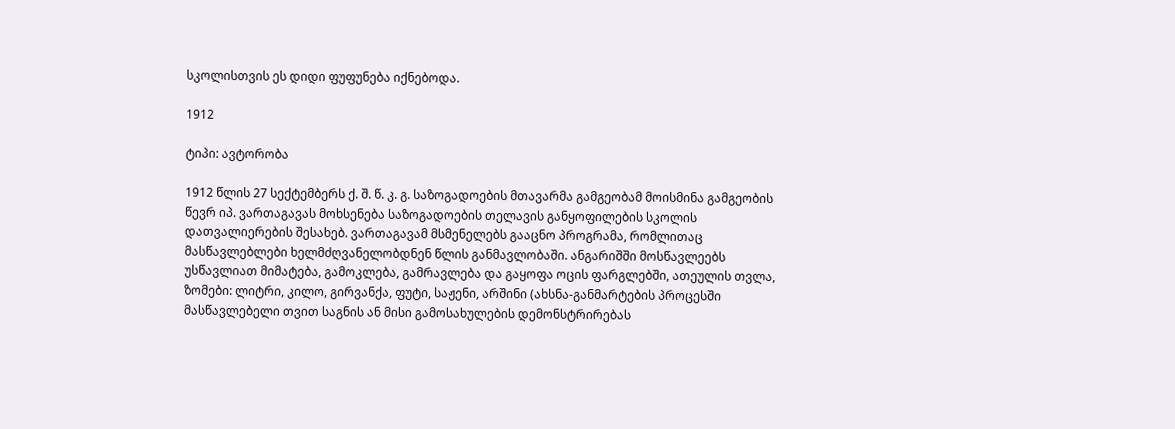სკოლისთვის ეს დიდი ფუფუნება იქნებოდა.

1912

ტიპი: ავტორობა

1912 წლის 27 სექტემბერს ქ. შ. წ. კ. გ. საზოგადოების მთავარმა გამგეობამ მოისმინა გამგეობის წევრ იპ. ვართაგავას მოხსენება საზოგადოების თელავის განყოფილების სკოლის დათვალიერების შესახებ. ვართაგავამ მსმენელებს გააცნო პროგრამა, რომლითაც მასწავლებლები ხელმძღვანელობდნენ წლის განმავლობაში. ანგარიშში მოსწავლეებს უსწავლიათ მიმატება, გამოკლება, გამრავლება და გაყოფა ოცის ფარგლებში, ათეულის თვლა, ზომები: ლიტრი, კილო, გირვანქა, ფუტი, საჟენი, არშინი (ახსნა-განმარტების პროცესში მასწავლებელი თვით საგნის ან მისი გამოსახულების დემონსტრირებას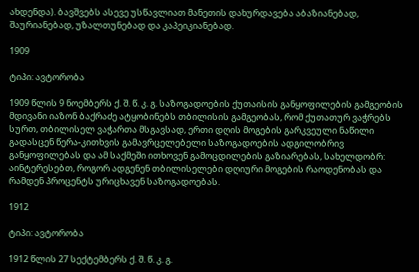ახდენდა). ბავშვებს ასევე უსწავლიათ მანეთის დახურდავება აბაზიანებად, შაურიანებად, უზალთუნებად და კაპეიკიანებად.

1909

ტიპი: ავტორობა

1909 წლის 9 ნოემბერს ქ. შ. წ. კ. გ. საზოგადოების ქუთაისის განყოფილების გამგეობის მდივანი იაზონ ბაქრაძე ატყობინებს თბილისის გამგეობას, რომ ქუთათურ ვაჭრებს სურთ, თბილისელ ვაჭართა მსგავსად, ერთი დღის მოგების გარკვეული ნაწილი გადასცენ წერა-კითხვის გამავრცელებელი საზოგადოების ადგილობრივ განყოფილებას და ამ საქმეში ითხოვენ გამოცდილების გაზიარებას, სახელდობრ: აინტერესებთ, როგორ ადგენენ თბილისელები დღიური მოგების რაოდენობას და რამდენ პროცენტს ურიცხავენ საზოგადოებას.

1912

ტიპი: ავტორობა

1912 წლის 27 სექტემბერს ქ. შ. წ. კ. გ.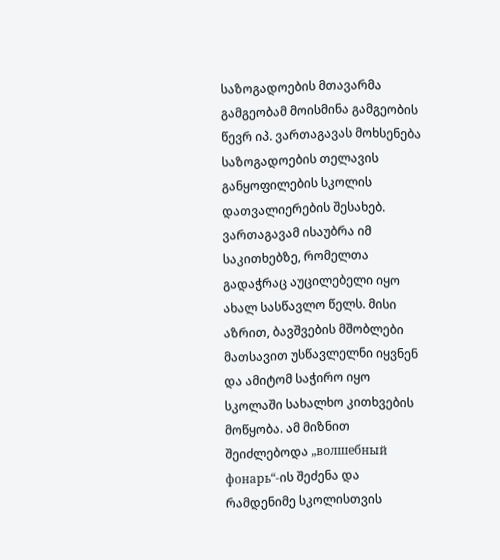საზოგადოების მთავარმა გამგეობამ მოისმინა გამგეობის წევრ იპ. ვართაგავას მოხსენება საზოგადოების თელავის განყოფილების სკოლის დათვალიერების შესახებ. ვართაგავამ ისაუბრა იმ საკითხებზე, რომელთა გადაჭრაც აუცილებელი იყო ახალ სასწავლო წელს. მისი აზრით, ბავშვების მშობლები მათსავით უსწავლელნი იყვნენ და ამიტომ საჭირო იყო სკოლაში სახალხო კითხვების მოწყობა. ამ მიზნით შეიძლებოდა „волшебный фонарь“-ის შეძენა და რამდენიმე სკოლისთვის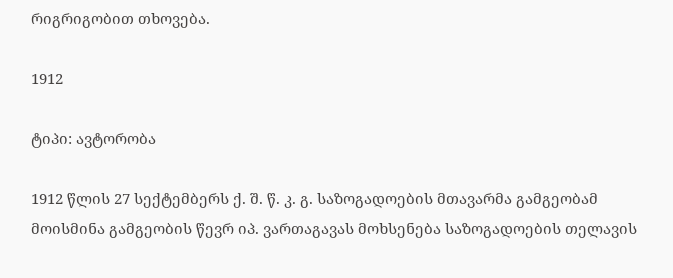რიგრიგობით თხოვება.

1912

ტიპი: ავტორობა

1912 წლის 27 სექტემბერს ქ. შ. წ. კ. გ. საზოგადოების მთავარმა გამგეობამ მოისმინა გამგეობის წევრ იპ. ვართაგავას მოხსენება საზოგადოების თელავის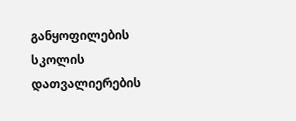განყოფილების სკოლის დათვალიერების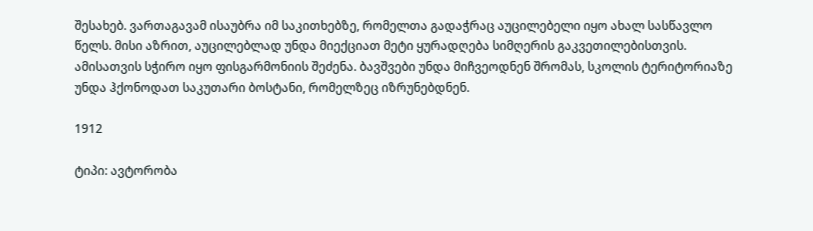შესახებ. ვართაგავამ ისაუბრა იმ საკითხებზე, რომელთა გადაჭრაც აუცილებელი იყო ახალ სასწავლო წელს. მისი აზრით, აუცილებლად უნდა მიექციათ მეტი ყურადღება სიმღერის გაკვეთილებისთვის. ამისათვის სჭირო იყო ფისგარმონიის შეძენა. ბავშვები უნდა მიჩვეოდნენ შრომას, სკოლის ტერიტორიაზე უნდა ჰქონოდათ საკუთარი ბოსტანი, რომელზეც იზრუნებდნენ.

1912

ტიპი: ავტორობა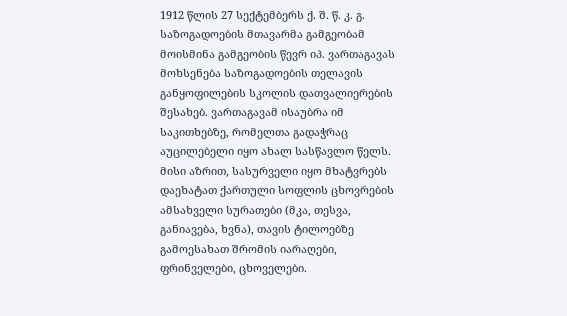1912 წლის 27 სექტემბერს ქ. შ. წ. კ. გ. საზოგადოების მთავარმა გამგეობამ მოისმინა გამგეობის წევრ იპ. ვართაგავას მოხსენება საზოგადოების თელავის განყოფილების სკოლის დათვალიერების შესახებ. ვართაგავამ ისაუბრა იმ საკითხებზე, რომელთა გადაჭრაც აუცილებელი იყო ახალ სასწავლო წელს. მისი აზრით, სასურველი იყო მხატვრებს დაეხატათ ქართული სოფლის ცხოვრების ამსახველი სურათები (მკა, თესვა, განიავება, ხვნა), თავის ტილოებზე გამოესახათ შრომის იარაღები, ფრინველები, ცხოველები.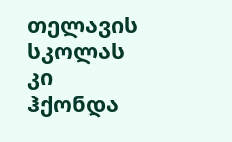თელავის სკოლას კი ჰქონდა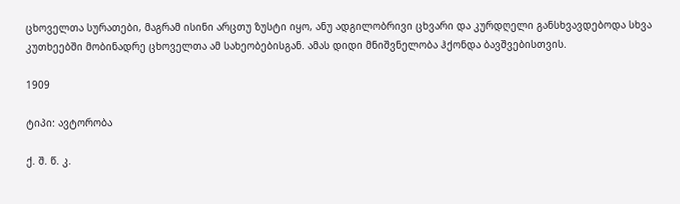ცხოველთა სურათები, მაგრამ ისინი არცთუ ზუსტი იყო, ანუ ადგილობრივი ცხვარი და კურდღელი განსხვავდებოდა სხვა კუთხეებში მობინადრე ცხოველთა ამ სახეობებისგან. ამას დიდი მნიშვნელობა ჰქონდა ბავშვებისთვის.

1909

ტიპი: ავტორობა

ქ. შ. წ. კ.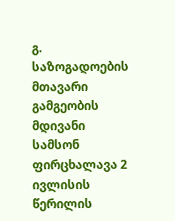გ. საზოგადოების მთავარი გამგეობის მდივანი სამსონ ფირცხალავა 2 ივლისის წერილის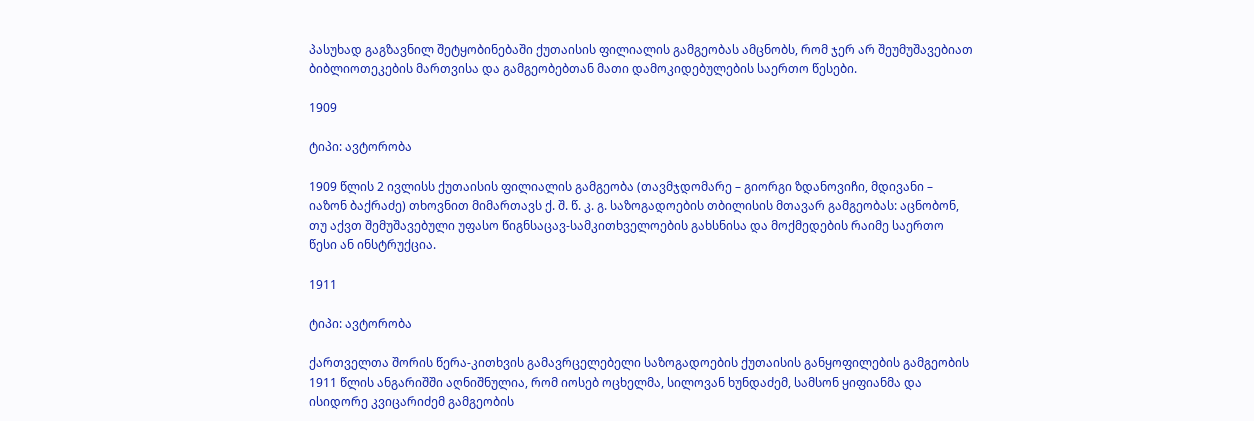პასუხად გაგზავნილ შეტყობინებაში ქუთაისის ფილიალის გამგეობას ამცნობს, რომ ჯერ არ შეუმუშავებიათ ბიბლიოთეკების მართვისა და გამგეობებთან მათი დამოკიდებულების საერთო წესები.

1909

ტიპი: ავტორობა

1909 წლის 2 ივლისს ქუთაისის ფილიალის გამგეობა (თავმჯდომარე – გიორგი ზდანოვიჩი, მდივანი – იაზონ ბაქრაძე) თხოვნით მიმართავს ქ. შ. წ. კ. გ. საზოგადოების თბილისის მთავარ გამგეობას: აცნობონ, თუ აქვთ შემუშავებული უფასო წიგნსაცავ-სამკითხველოების გახსნისა და მოქმედების რაიმე საერთო წესი ან ინსტრუქცია.

1911

ტიპი: ავტორობა

ქართველთა შორის წერა-კითხვის გამავრცელებელი საზოგადოების ქუთაისის განყოფილების გამგეობის 1911 წლის ანგარიშში აღნიშნულია, რომ იოსებ ოცხელმა, სილოვან ხუნდაძემ, სამსონ ყიფიანმა და ისიდორე კვიცარიძემ გამგეობის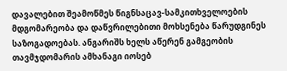დავალებით შეამოწმეს წიგნსაცავ-სამკითხველოების მდგომარეობა და დაწვრილებითი მოხსენება წარუდგინეს საზოგადოებას. ანგარიშს ხელს აწერენ გამგეობის თავმჯდომარის ამხანაგი იოსებ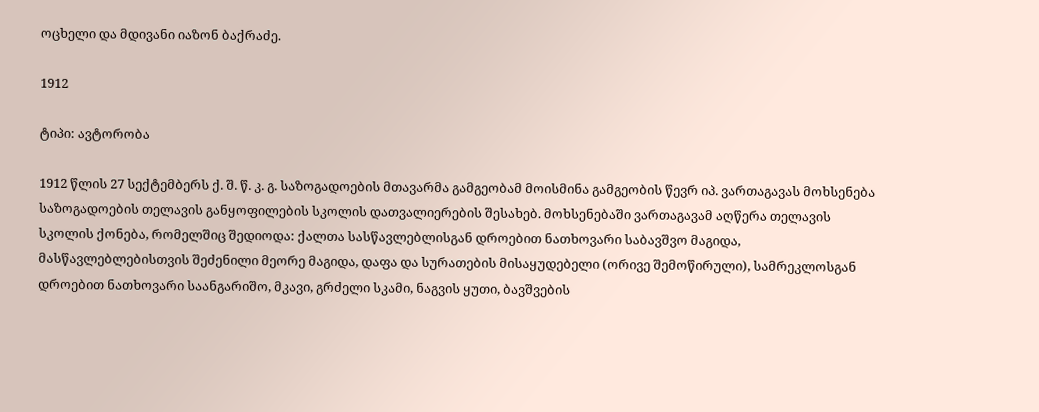ოცხელი და მდივანი იაზონ ბაქრაძე.

1912

ტიპი: ავტორობა

1912 წლის 27 სექტემბერს ქ. შ. წ. კ. გ. საზოგადოების მთავარმა გამგეობამ მოისმინა გამგეობის წევრ იპ. ვართაგავას მოხსენება საზოგადოების თელავის განყოფილების სკოლის დათვალიერების შესახებ. მოხსენებაში ვართაგავამ აღწერა თელავის სკოლის ქონება, რომელშიც შედიოდა: ქალთა სასწავლებლისგან დროებით ნათხოვარი საბავშვო მაგიდა, მასწავლებლებისთვის შეძენილი მეორე მაგიდა, დაფა და სურათების მისაყუდებელი (ორივე შემოწირული), სამრეკლოსგან დროებით ნათხოვარი საანგარიშო, მკავი, გრძელი სკამი, ნაგვის ყუთი, ბავშვების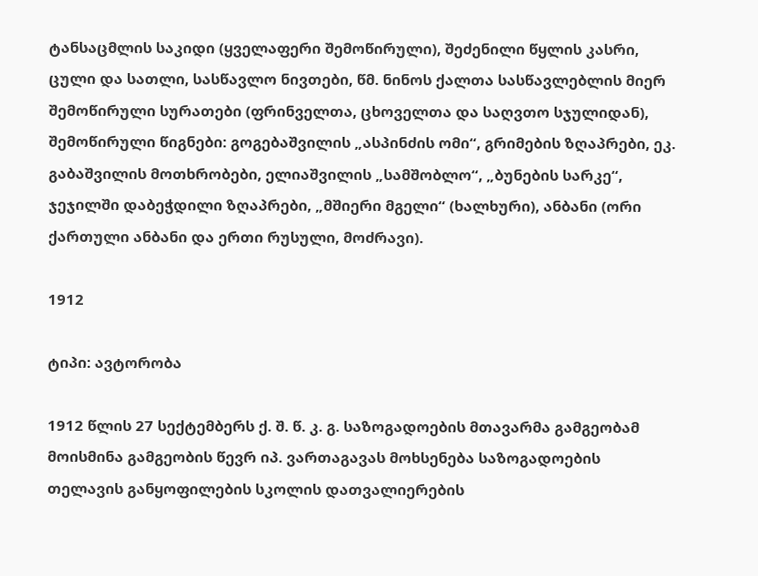ტანსაცმლის საკიდი (ყველაფერი შემოწირული), შეძენილი წყლის კასრი, ცული და სათლი, სასწავლო ნივთები, წმ. ნინოს ქალთა სასწავლებლის მიერ შემოწირული სურათები (ფრინველთა, ცხოველთა და საღვთო სჯულიდან), შემოწირული წიგნები: გოგებაშვილის „ასპინძის ომი“, გრიმების ზღაპრები, ეკ. გაბაშვილის მოთხრობები, ელიაშვილის „სამშობლო“, „ბუნების სარკე“, ჯეჯილში დაბეჭდილი ზღაპრები, „მშიერი მგელი“ (ხალხური), ანბანი (ორი ქართული ანბანი და ერთი რუსული, მოძრავი).

1912

ტიპი: ავტორობა

1912 წლის 27 სექტემბერს ქ. შ. წ. კ. გ. საზოგადოების მთავარმა გამგეობამ მოისმინა გამგეობის წევრ იპ. ვართაგავას მოხსენება საზოგადოების თელავის განყოფილების სკოლის დათვალიერების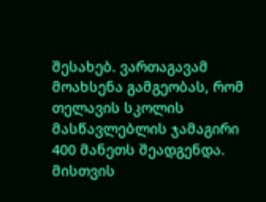შესახებ. ვართაგავამ მოახსენა გამგეობას, რომ თელავის სკოლის მასწავლებლის ჯამაგირი 400 მანეთს შეადგენდა. მისთვის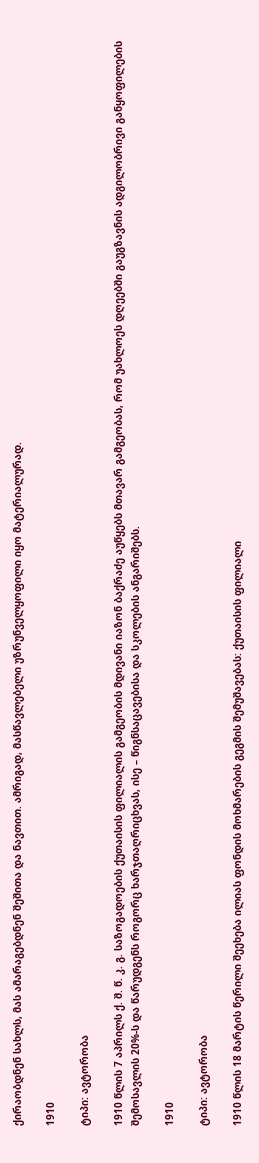ქირაობდნენ სახლს, მას ამარაგებდნენ შეშითა და ნავთით. ამრიგად, მასწავლებელი უზრუნველყოფილი იყო მატერიალურად.

1910

ტიპი: ავტორობა

1910 წლის 7 აპრილს ქ. შ. წ. კ. გ. საზოგადოების ქუთაისის ფილიალის გამგეობის მდივანი იაზონ ბაქრაძე აუწყებს მთავარ გამგეობას, რომ უახლოეს დღეებში გაუგზავნის ადგილობრივი განყოფილების შემოსავლის 20%-ს და წარუდგენს როგორც ხარჯთაღრიცხვას, ისე – წიგნსაცავებისა და სკოლების ანგარიშებს.

1910

ტიპი: ავტორობა

1910 წლის 18 მარტის წერილი შეეხება ილიას ფონდის მოხმარების გეგმის შემუშავებას: ქუთაისის ფილიალი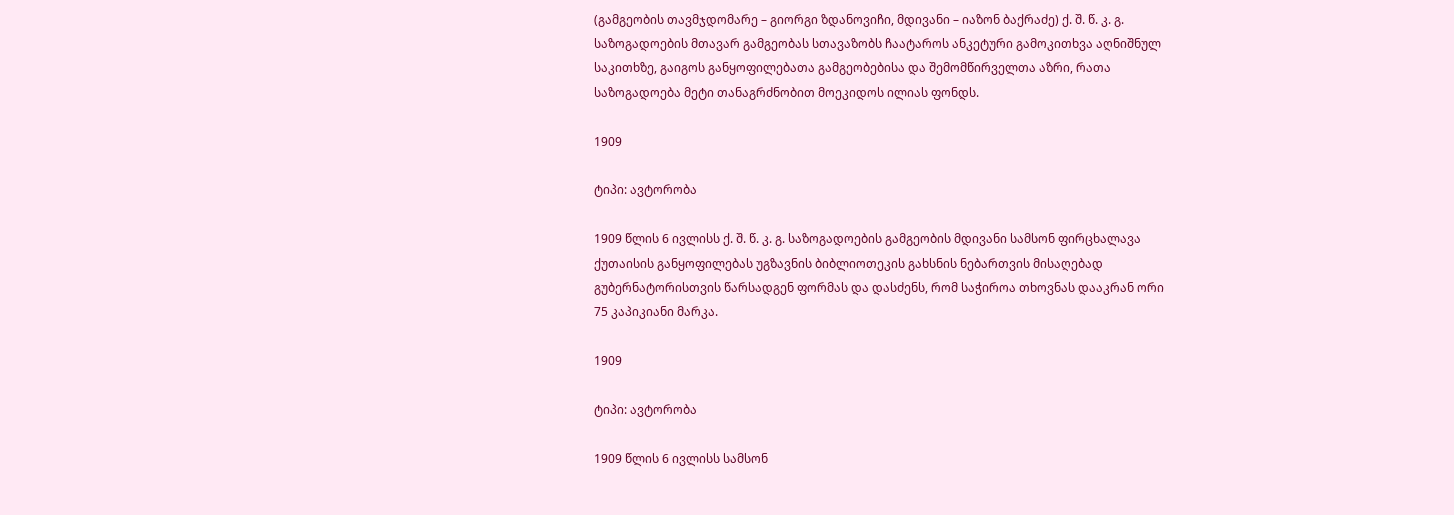(გამგეობის თავმჯდომარე – გიორგი ზდანოვიჩი, მდივანი – იაზონ ბაქრაძე) ქ. შ. წ. კ. გ. საზოგადოების მთავარ გამგეობას სთავაზობს ჩაატაროს ანკეტური გამოკითხვა აღნიშნულ საკითხზე, გაიგოს განყოფილებათა გამგეობებისა და შემომწირველთა აზრი, რათა საზოგადოება მეტი თანაგრძნობით მოეკიდოს ილიას ფონდს.

1909

ტიპი: ავტორობა

1909 წლის 6 ივლისს ქ. შ. წ. კ. გ. საზოგადოების გამგეობის მდივანი სამსონ ფირცხალავა ქუთაისის განყოფილებას უგზავნის ბიბლიოთეკის გახსნის ნებართვის მისაღებად გუბერნატორისთვის წარსადგენ ფორმას და დასძენს, რომ საჭიროა თხოვნას დააკრან ორი 75 კაპიკიანი მარკა.

1909

ტიპი: ავტორობა

1909 წლის 6 ივლისს სამსონ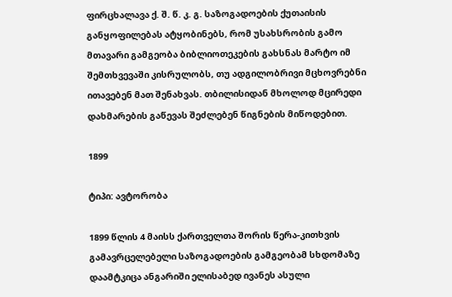ფირცხალავა ქ. შ. წ. კ. გ. საზოგადოების ქუთაისის განყოფილებას ატყობინებს, რომ უსახსრობის გამო მთავარი გამგეობა ბიბლიოთეკების გახსნას მარტო იმ შემთხვევაში კისრულობს, თუ ადგილობრივი მცხოვრებნი ითავებენ მათ შენახვას. თბილისიდან მხოლოდ მცირედი დახმარების გაწევას შეძლებენ წიგნების მიწოდებით.

1899

ტიპი: ავტორობა

1899 წლის 4 მაისს ქართველთა შორის წერა-კითხვის გამავრცელებელი საზოგადოების გამგეობამ სხდომაზე დაამტკიცა ანგარიში ელისაბედ ივანეს ასული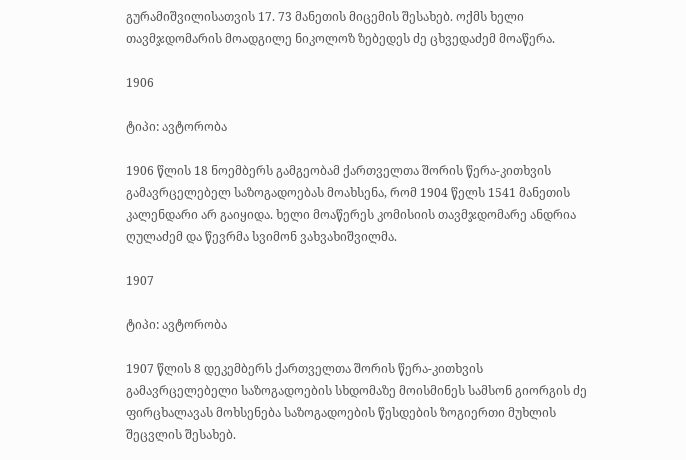გურამიშვილისათვის 17. 73 მანეთის მიცემის შესახებ. ოქმს ხელი თავმჯდომარის მოადგილე ნიკოლოზ ზებედეს ძე ცხვედაძემ მოაწერა.

1906

ტიპი: ავტორობა

1906 წლის 18 ნოემბერს გამგეობამ ქართველთა შორის წერა-კითხვის გამავრცელებელ საზოგადოებას მოახსენა, რომ 1904 წელს 1541 მანეთის კალენდარი არ გაიყიდა. ხელი მოაწერეს კომისიის თავმჯდომარე ანდრია ღულაძემ და წევრმა სვიმონ ვახვახიშვილმა.

1907

ტიპი: ავტორობა

1907 წლის 8 დეკემბერს ქართველთა შორის წერა-კითხვის გამავრცელებელი საზოგადოების სხდომაზე მოისმინეს სამსონ გიორგის ძე ფირცხალავას მოხსენება საზოგადოების წესდების ზოგიერთი მუხლის შეცვლის შესახებ.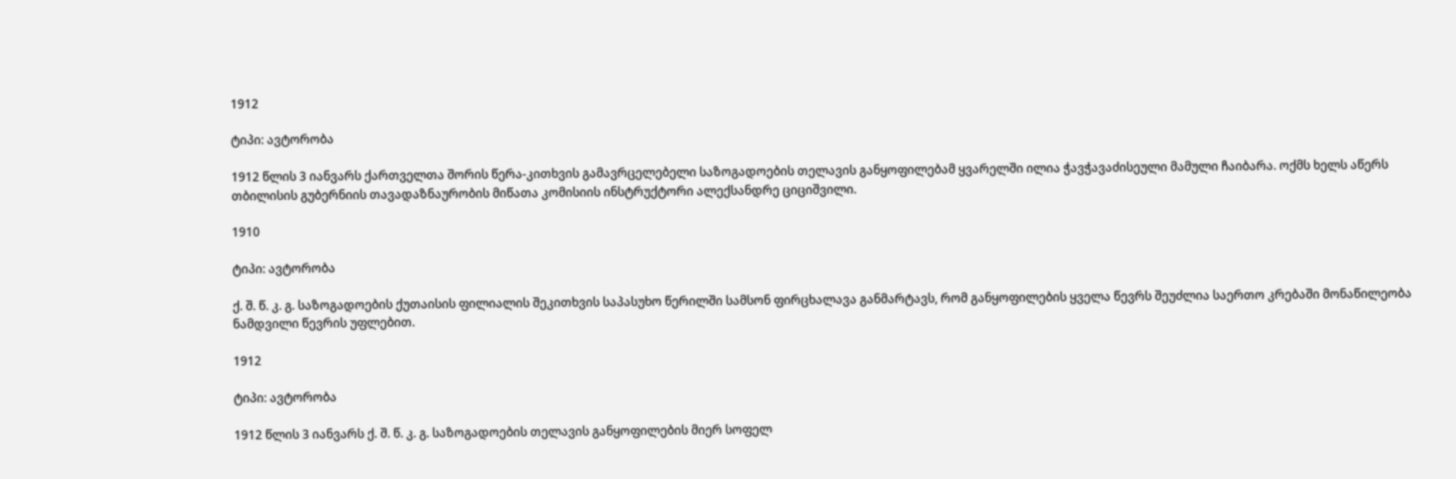1912

ტიპი: ავტორობა

1912 წლის 3 იანვარს ქართველთა შორის წერა-კითხვის გამავრცელებელი საზოგადოების თელავის განყოფილებამ ყვარელში ილია ჭავჭავაძისეული მამული ჩაიბარა. ოქმს ხელს აწერს თბილისის გუბერნიის თავადაზნაურობის მიწათა კომისიის ინსტრუქტორი ალექსანდრე ციციშვილი.

1910

ტიპი: ავტორობა

ქ. შ. წ. კ. გ. საზოგადოების ქუთაისის ფილიალის შეკითხვის საპასუხო წერილში სამსონ ფირცხალავა განმარტავს, რომ განყოფილების ყველა წევრს შეუძლია საერთო კრებაში მონაწილეობა ნამდვილი წევრის უფლებით.

1912

ტიპი: ავტორობა

1912 წლის 3 იანვარს ქ. შ. წ. კ. გ. საზოგადოების თელავის განყოფილების მიერ სოფელ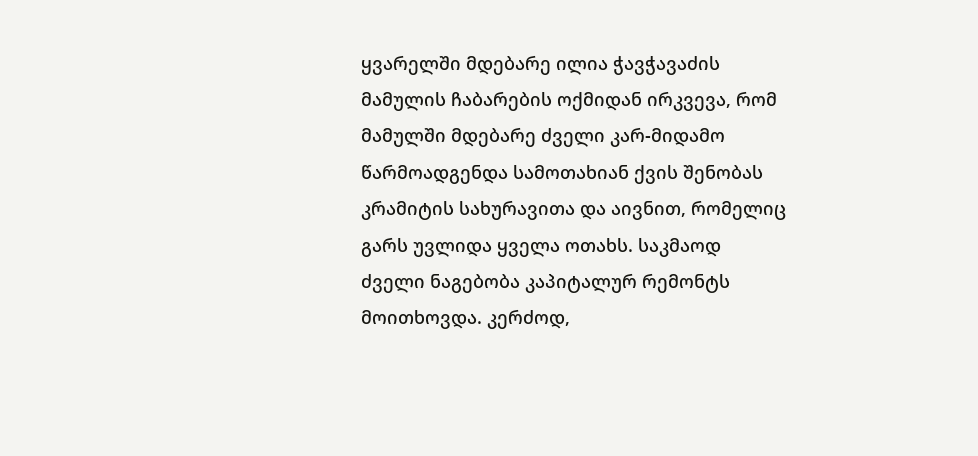ყვარელში მდებარე ილია ჭავჭავაძის მამულის ჩაბარების ოქმიდან ირკვევა, რომ მამულში მდებარე ძველი კარ-მიდამო წარმოადგენდა სამოთახიან ქვის შენობას კრამიტის სახურავითა და აივნით, რომელიც გარს უვლიდა ყველა ოთახს. საკმაოდ ძველი ნაგებობა კაპიტალურ რემონტს მოითხოვდა. კერძოდ,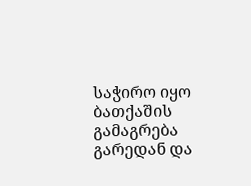საჭირო იყო ბათქაშის გამაგრება გარედან და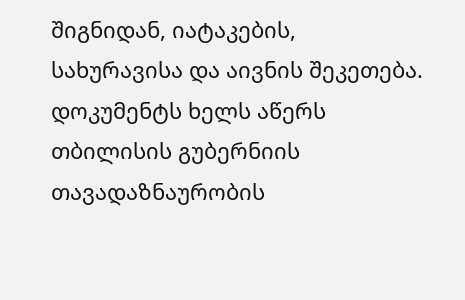შიგნიდან, იატაკების, სახურავისა და აივნის შეკეთება. დოკუმენტს ხელს აწერს თბილისის გუბერნიის თავადაზნაურობის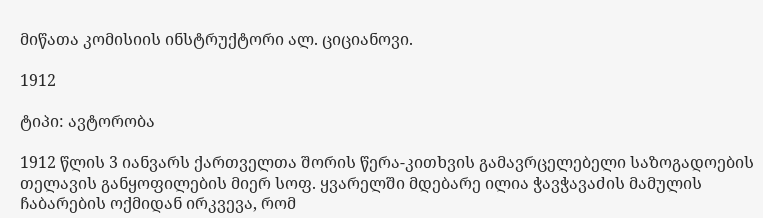მიწათა კომისიის ინსტრუქტორი ალ. ციციანოვი.

1912

ტიპი: ავტორობა

1912 წლის 3 იანვარს ქართველთა შორის წერა-კითხვის გამავრცელებელი საზოგადოების თელავის განყოფილების მიერ სოფ. ყვარელში მდებარე ილია ჭავჭავაძის მამულის ჩაბარების ოქმიდან ირკვევა, რომ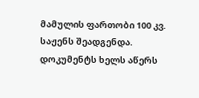მამულის ფართობი 100 კვ. საჟენს შეადგენდა. დოკუმენტს ხელს აწერს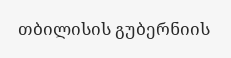თბილისის გუბერნიის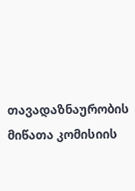თავადაზნაურობის მიწათა კომისიის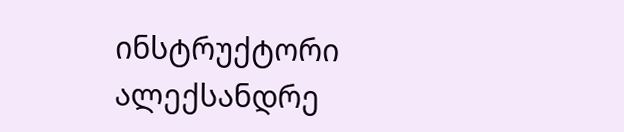ინსტრუქტორი ალექსანდრე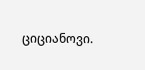ციციანოვი.